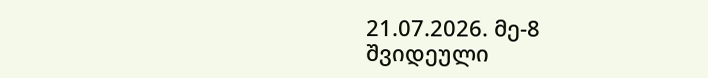21.07.2026. მე-8 შვიდეული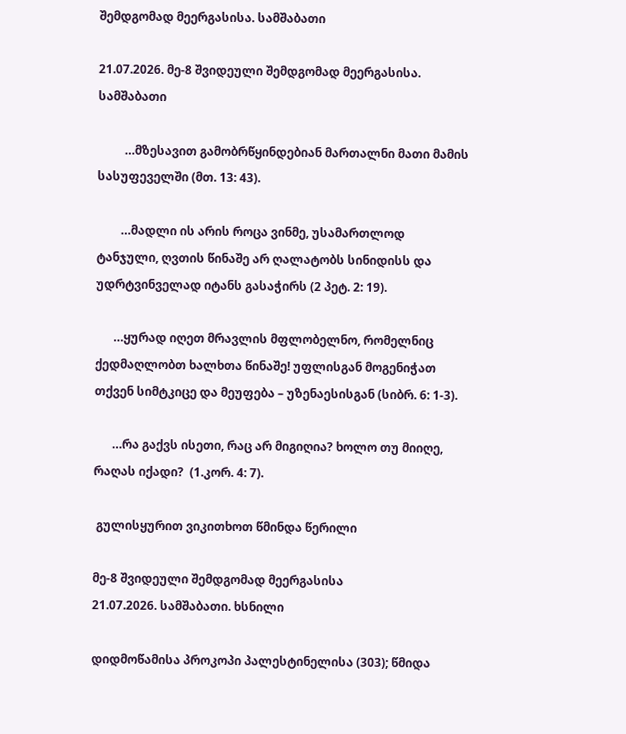შემდგომად მეერგასისა. სამშაბათი

21.07.2026. მე-8 შვიდეული შემდგომად მეერგასისა. სამშაბათი

         …მზესავით გამობრწყინდებიან მართალნი მათი მამის  სასუფეველში (მთ. 13: 43).

        …მადლი ის არის როცა ვინმე, უსამართლოდ ტანჯული, ღვთის წინაშე არ ღალატობს სინიდისს და უდრტვინველად იტანს გასაჭირს (2 პეტ. 2: 19).

      …ყურად იღეთ მრავლის მფლობელნო, რომელნიც ქედმაღლობთ ხალხთა წინაშე! უფლისგან მოგენიჭათ თქვენ სიმტკიცე და მეუფება – უზენაესისგან (სიბრ. 6: 1-3).

      …რა გაქვს ისეთი, რაც არ მიგიღია? ხოლო თუ მიიღე, რაღას იქადი?  (1.კორ. 4: 7).

 გულისყურით ვიკითხოთ წმინდა წერილი

მე-8 შვიდეული შემდგომად მეერგასისა
21.07.2026. სამშაბათი. ხსნილი

დიდმოწამისა პროკოპი პალესტინელისა (303); წმიდა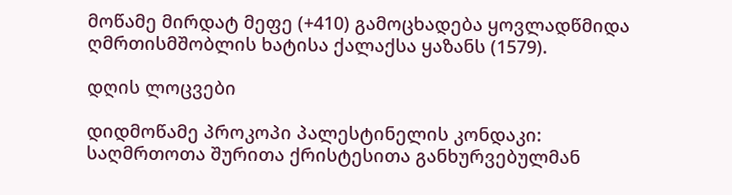მოწამე მირდატ მეფე (+410) გამოცხადება ყოვლადწმიდა ღმრთისმშობლის ხატისა ქალაქსა ყაზანს (1579).

დღის ლოცვები

დიდმოწამე პროკოპი პალესტინელის კონდაკი:
საღმრთოთა შურითა ქრისტესითა განხურვებულმან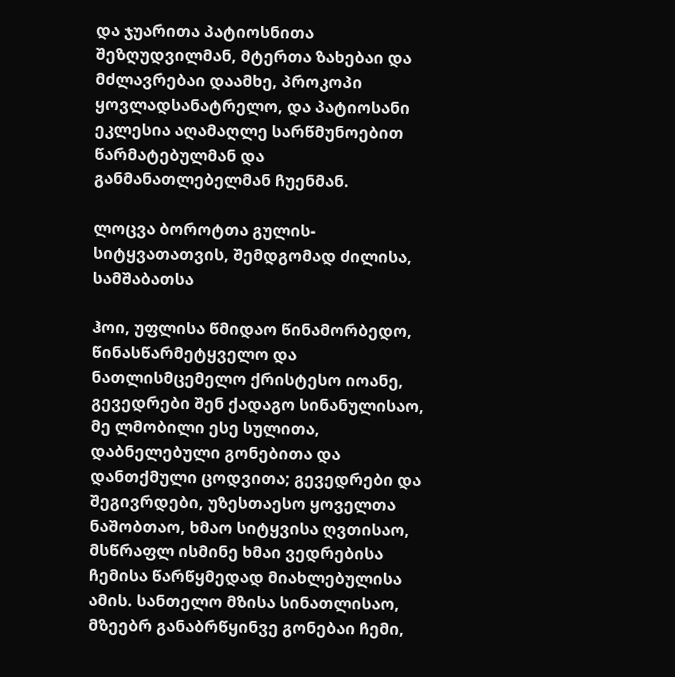და ჯუარითა პატიოსნითა შეზღუდვილმან, მტერთა ზახებაი და მძლავრებაი დაამხე, პროკოპი ყოვლადსანატრელო, და პატიოსანი ეკლესია აღამაღლე სარწმუნოებით წარმატებულმან და განმანათლებელმან ჩუენმან.

ლოცვა ბოროტთა გულის-სიტყვათათვის, შემდგომად ძილისა, სამშაბათსა

ჰოი, უფლისა წმიდაო წინამორბედო, წინასწარმეტყველო და ნათლისმცემელო ქრისტესო იოანე, გევედრები შენ ქადაგო სინანულისაო, მე ლმობილი ესე სულითა, დაბნელებული გონებითა და დანთქმული ცოდვითა; გევედრები და შეგივრდები, უზესთაესო ყოველთა ნაშობთაო, ხმაო სიტყვისა ღვთისაო, მსწრაფლ ისმინე ხმაი ვედრებისა ჩემისა წარწყმედად მიახლებულისა ამის. სანთელო მზისა სინათლისაო, მზეებრ განაბრწყინვე გონებაი ჩემი,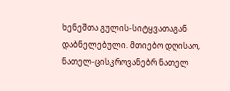ხენეშთა გულის-სიტყვათაგან დაბნელებული. მთიებო დღისაო, ნათელ-ცისკროვანებრ ნათელ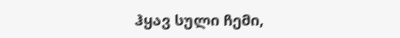ჰყავ სული ჩემი,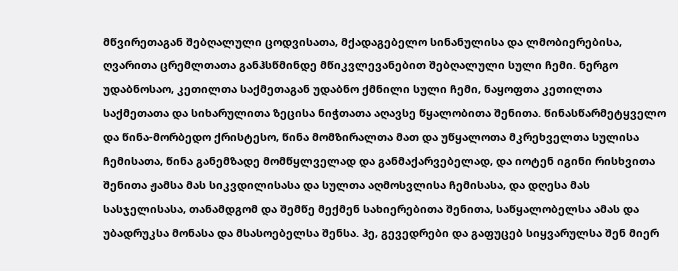მწვირეთაგან შებღალული ცოდვისათა, მქადაგებელო სინანულისა და ლმობიერებისა, ღვარითა ცრემლთათა განჰსწმინდე მწიკვლევანებით შებღალული სული ჩემი. ნერგო უდაბნოსაო, კეთილთა საქმეთაგან უდაბნო ქმნილი სული ჩემი, ნაყოფთა კეთილთა საქმეთათა და სიხარულითა ზეცისა ნიჭთათა აღავსე წყალობითა შენითა. წინასწარმეტყველო და წინა-მორბედო ქრისტესო, წინა მომზირალთა მათ და უწყალოთა მკრეხველთა სულისა ჩემისათა, წინა განემზადე მომწყლველად და განმაქარვებელად, და იოტენ იგინი რისხვითა შენითა ჟამსა მას სიკვდილისასა და სულთა აღმოსვლისა ჩემისასა, და დღესა მას სასჯელისასა, თანამდგომ და შემწე მექმენ სახიერებითა შენითა, საწყალობელსა ამას და უბადრუკსა მონასა და მსასოებელსა შენსა. ჰე, გევედრები და გაფუცებ სიყვარულსა შენ მიერ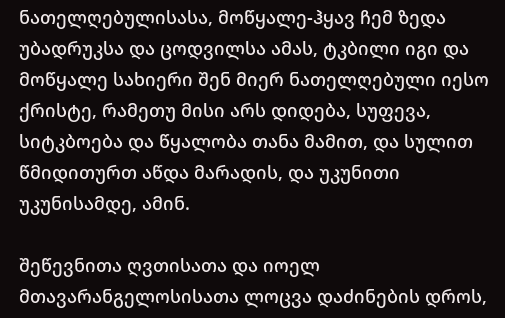ნათელღებულისასა, მოწყალე-ჰყავ ჩემ ზედა უბადრუკსა და ცოდვილსა ამას, ტკბილი იგი და მოწყალე სახიერი შენ მიერ ნათელღებული იესო ქრისტე, რამეთუ მისი არს დიდება, სუფევა, სიტკბოება და წყალობა თანა მამით, და სულით წმიდითურთ აწდა მარადის, და უკუნითი უკუნისამდე, ამინ.

შეწევნითა ღვთისათა და იოელ მთავარანგელოსისათა ლოცვა დაძინების დროს,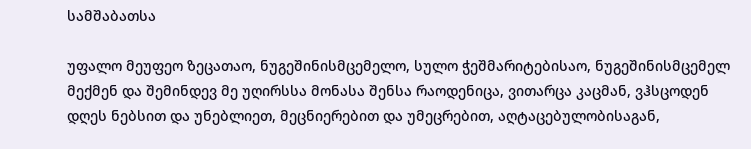სამშაბათსა

უფალო მეუფეო ზეცათაო, ნუგეშინისმცემელო, სულო ჭეშმარიტებისაო, ნუგეშინისმცემელ მექმენ და შემინდევ მე უღირსსა მონასა შენსა რაოდენიცა, ვითარცა კაცმან, ვჰსცოდენ დღეს ნებსით და უნებლიეთ, მეცნიერებით და უმეცრებით, აღტაცებულობისაგან,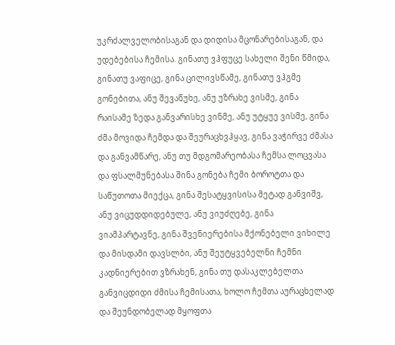უკრძალველობისაგან და დიდისა მცონარებისაგან, და უდებებისა ჩემისა. გინათუ ვჰფუცე სახელი შენი წმიდა, გინათუ ვაფიცე, გინა ცილივსწამე, გინათუ ვჰგმე გონებითა, ანუ შევაწუხე, ანუ უზრახე ვისმე, გინა რაისამე ზედა განვარისხე ვინმე, ანუ უტყუე ვისმე, გინა ძმა მოვიდა ჩემდა და შეურაცხვჰყავ, გინა ვაჭირვე ძმასა და განვამწარე, ანუ თუ მდგომარეობასა ჩემსა ლოცვასა და ფსალმუნებასა შინა გონება ჩემი ბოროტთა და საწუთოთა მიექცა, გინა შესატყვისისა მეტად განვიშვ, ანუ ვიცუდდიდებულე, ანუ ვიუძღებე, გინა ვიამპარტავნე, გინა შვენიერებისა მქონებელი ვიხილე და მისდამი დავსლბი, ანუ შეუტყვებელნი ჩემნი კადნიერებით ვზრახენ, გინა თუ დასაკლებელთა განვიცდიდი ძმისა ჩემისათა, ხოლო ჩემთა აურაცხელად და შეუნდობელად მყოფთა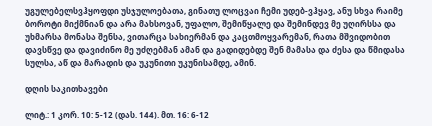უგულებელსვჰყოფდი უსჯულოებათა, გინათუ ლოცვაი ჩემი უდებ-ვჰყავ, ანუ სხვა რაიმე ბოროტი მიქმნიან და არა მახსოვან, უფალო, შემიწყალე და შემინდევ მე უღირსსა და უხმარსა მონასა შენსა, ვითარცა სახიერმან და კაცთმოყვარემან, რათა მშვიდობით დავსწვე და დავიძინო მე უძღებმან ამან და გადიდებდე შენ მამასა და ძესა და წმიდასა სულსა, აწ და მარადის და უკუნითი უკუნისამდე, ამინ.

დღის საკითხავები

ლიტ.: 1 კორ. 10: 5-12 (დას. 144). მთ. 16: 6-12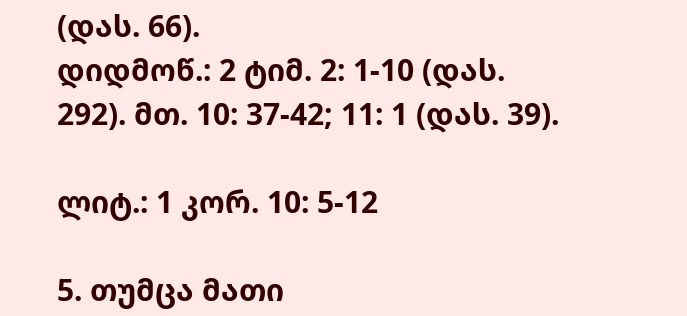(დას. 66).
დიდმოწ.: 2 ტიმ. 2: 1-10 (დას. 292). მთ. 10: 37-42; 11: 1 (დას. 39).

ლიტ.: 1 კორ. 10: 5-12

5. თუმცა მათი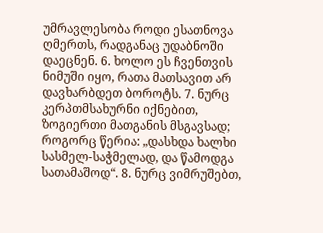უმრავლესობა როდი ესათნოვა ღმერთს, რადგანაც უდაბნოში დაეცნენ. 6. ხოლო ეს ჩვენთვის ნიმუში იყო, რათა მათსავით არ დავხარბდეთ ბოროტს. 7. ნურც კერპთმსახურნი იქნებით, ზოგიერთი მათგანის მსგავსად; როგორც წერია: „დასხდა ხალხი სასმელ-საჭმელად, და წამოდგა სათამაშოდ“. 8. ნურც ვიმრუშებთ,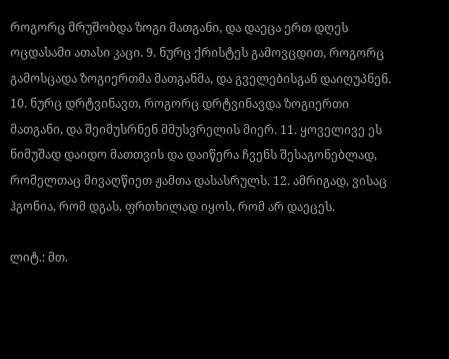როგორც მრუშობდა ზოგი მათგანი, და დაეცა ერთ დღეს ოცდასამი ათასი კაცი. 9. ნურც ქრისტეს გამოვცდით, როგორც გამოსცადა ზოგიერთმა მათგანმა, და გველებისგან დაიღუპნენ. 10. ნურც დრტვინავთ, როგორც დრტვინავდა ზოგიერთი მათგანი, და შეიმუსრნენ მმუსვრელის მიერ. 11. ყოველივე ეს ნიმუშად დაიდო მათთვის და დაიწერა ჩვენს შესაგონებლად, რომელთაც მივაღწიეთ ჟამთა დასასრულს. 12. ამრიგად, ვისაც ჰგონია, რომ დგას, ფრთხილად იყოს, რომ არ დაეცეს.

ლიტ.: მთ.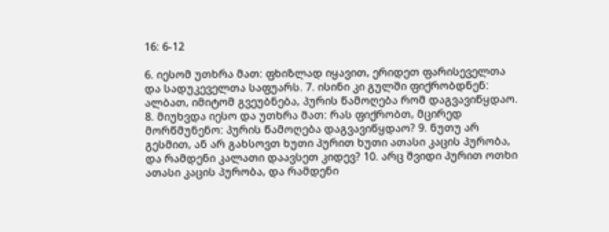16: 6-12

6. იესომ უთხრა მათ: ფხიზლად იყავით, ერიდეთ ფარისეველთა და სადუკეველთა საფუარს. 7. ისინი კი გულში ფიქრობდნენ: ალბათ, იმიტომ გვეუბნება, პურის წამოღება რომ დაგვავიწყდაო. 8. მიუხვდა იესო და უთხრა მათ: რას ფიქრობთ, მცირედ მორწმუნენო: პურის წამოღება დაგვავიწყდაო? 9. ნუთუ არ გესმით, ან არ გახსოვთ ხუთი პურით ხუთი ათასი კაცის პურობა, და რამდენი კალათი დაავსეთ კიდევ? 10. არც შვიდი პურით ოთხი ათასი კაცის პურობა, და რამდენი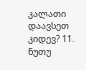კალათი დაავსეთ კიდევ? 11. ნუთუ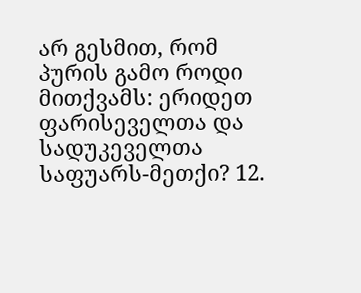არ გესმით, რომ პურის გამო როდი მითქვამს: ერიდეთ ფარისეველთა და სადუკეველთა საფუარს-მეთქი? 12.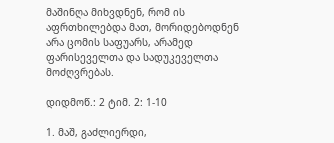მაშინღა მიხვდნენ, რომ ის აფრთხილებდა მათ, მორიდებოდნენ არა ცომის საფუარს, არამედ ფარისეველთა და სადუკეველთა მოძღვრებას.

დიდმოწ.: 2 ტიმ. 2: 1-10

1. მაშ, გაძლიერდი,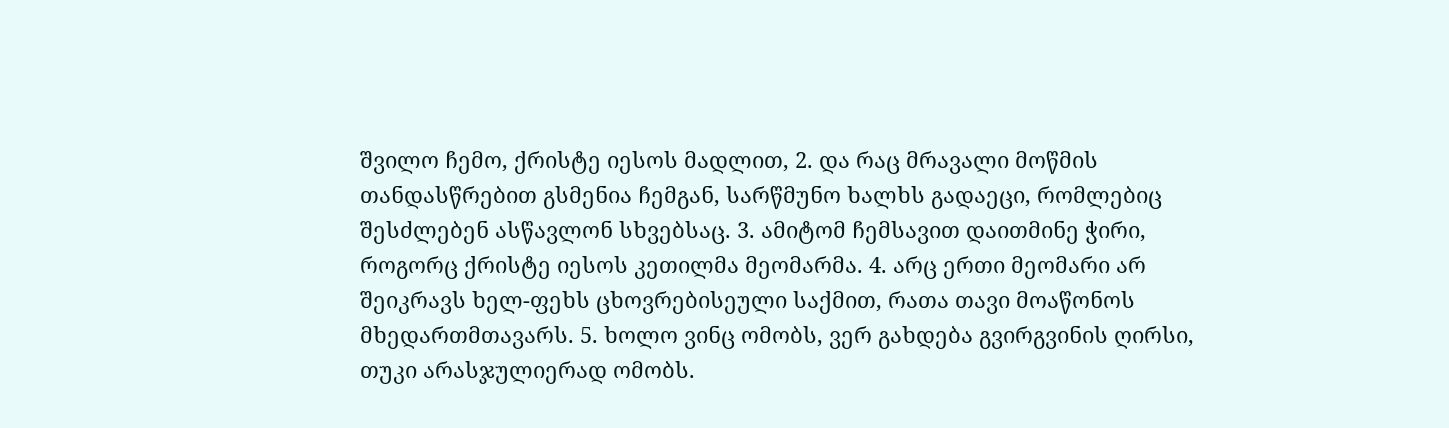შვილო ჩემო, ქრისტე იესოს მადლით, 2. და რაც მრავალი მოწმის თანდასწრებით გსმენია ჩემგან, სარწმუნო ხალხს გადაეცი, რომლებიც შესძლებენ ასწავლონ სხვებსაც. 3. ამიტომ ჩემსავით დაითმინე ჭირი, როგორც ქრისტე იესოს კეთილმა მეომარმა. 4. არც ერთი მეომარი არ შეიკრავს ხელ-ფეხს ცხოვრებისეული საქმით, რათა თავი მოაწონოს მხედართმთავარს. 5. ხოლო ვინც ომობს, ვერ გახდება გვირგვინის ღირსი, თუკი არასჯულიერად ომობს.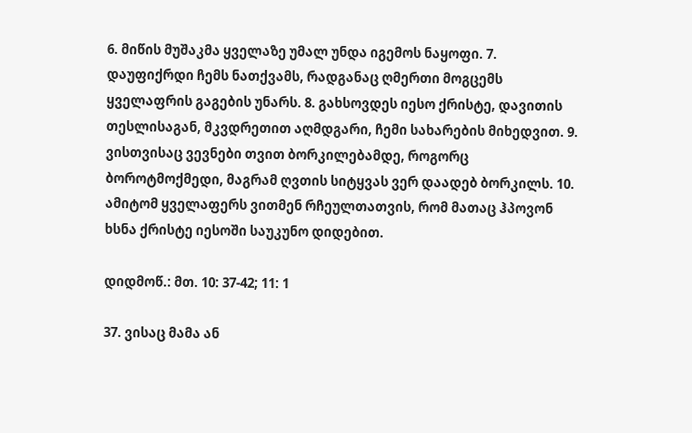6. მიწის მუშაკმა ყველაზე უმალ უნდა იგემოს ნაყოფი. 7. დაუფიქრდი ჩემს ნათქვამს, რადგანაც ღმერთი მოგცემს ყველაფრის გაგების უნარს. 8. გახსოვდეს იესო ქრისტე, დავითის თესლისაგან, მკვდრეთით აღმდგარი, ჩემი სახარების მიხედვით. 9. ვისთვისაც ვევნები თვით ბორკილებამდე, როგორც ბოროტმოქმედი, მაგრამ ღვთის სიტყვას ვერ დაადებ ბორკილს. 10. ამიტომ ყველაფერს ვითმენ რჩეულთათვის, რომ მათაც ჰპოვონ ხსნა ქრისტე იესოში საუკუნო დიდებით.

დიდმოწ.: მთ. 10: 37-42; 11: 1

37. ვისაც მამა ან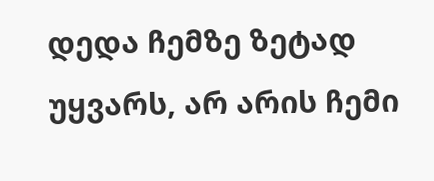დედა ჩემზე ზეტად უყვარს, არ არის ჩემი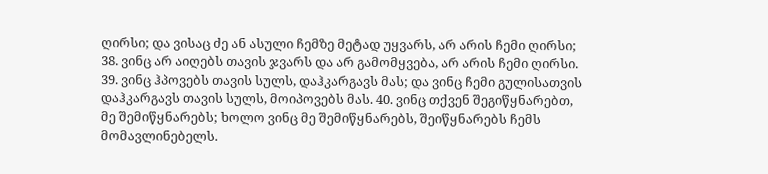ღირსი; და ვისაც ძე ან ასული ჩემზე მეტად უყვარს, არ არის ჩემი ღირსი; 38. ვინც არ აიღებს თავის ჯვარს და არ გამომყვება, არ არის ჩემი ღირსი. 39. ვინც ჰპოვებს თავის სულს, დაჰკარგავს მას; და ვინც ჩემი გულისათვის დაჰკარგავს თავის სულს, მოიპოვებს მას. 40. ვინც თქვენ შეგიწყნარებთ, მე შემიწყნარებს; ხოლო ვინც მე შემიწყნარებს, შეიწყნარებს ჩემს მომავლინებელს.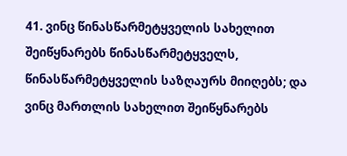41. ვინც წინასწარმეტყველის სახელით შეიწყნარებს წინასწარმეტყველს, წინასწარმეტყველის საზღაურს მიიღებს; და ვინც მართლის სახელით შეიწყნარებს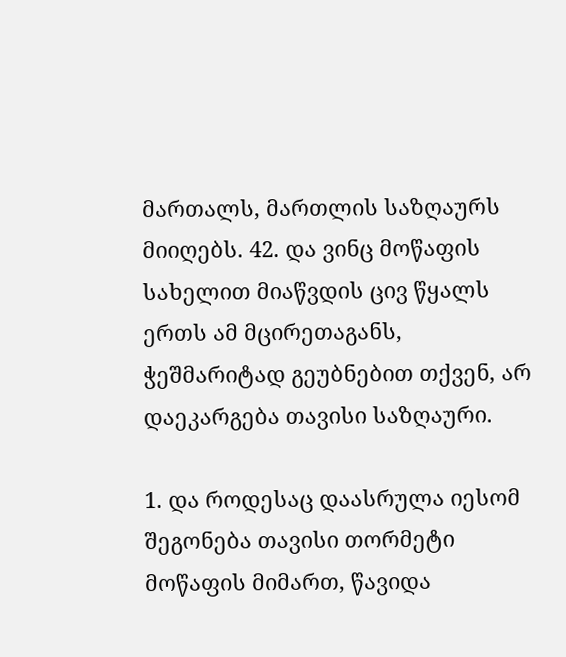მართალს, მართლის საზღაურს მიიღებს. 42. და ვინც მოწაფის სახელით მიაწვდის ცივ წყალს ერთს ამ მცირეთაგანს, ჭეშმარიტად გეუბნებით თქვენ, არ დაეკარგება თავისი საზღაური.

1. და როდესაც დაასრულა იესომ შეგონება თავისი თორმეტი მოწაფის მიმართ, წავიდა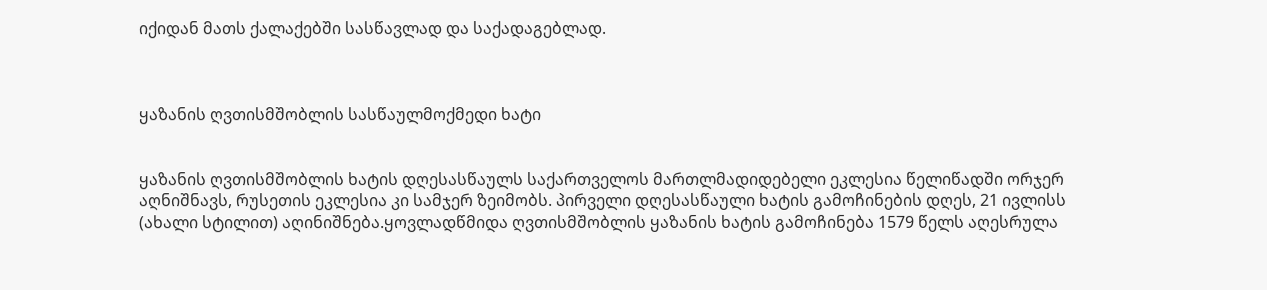იქიდან მათს ქალაქებში სასწავლად და საქადაგებლად.



ყაზანის ღვთისმშობლის სასწაულმოქმედი ხატი


ყაზანის ღვთისმშობლის ხატის დღესასწაულს საქართველოს მართლმადიდებელი ეკლესია წელიწადში ორჯერ აღნიშნავს, რუსეთის ეკლესია კი სამჯერ ზეიმობს. პირველი დღესასწაული ხატის გამოჩინების დღეს, 21 ივლისს (ახალი სტილით) აღინიშნება.ყოვლადწმიდა ღვთისმშობლის ყაზანის ხატის გამოჩინება 1579 წელს აღესრულა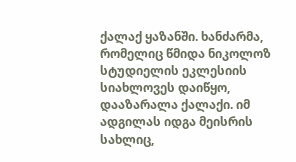ქალაქ ყაზანში. ხანძარმა, რომელიც წმიდა ნიკოლოზ სტუდიელის ეკლესიის სიახლოვეს დაიწყო, დააზარალა ქალაქი. იმ ადგილას იდგა მეისრის სახლიც,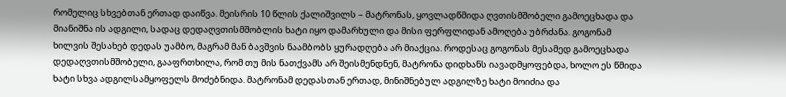რომელიც სხვებთან ერთად დაიწვა. მეისრის 10 წლის ქალიშვილს – მატრონას, ყოვლადწმიდა ღვთისმშობელი გამოეცხადა და მიანიშნა ის ადგილი, სადაც დედაღვთისმშობლის ხატი იყო დამარხული და მისი ფერფლიდან ამოღება უბრძანა. გოგონამ ხილვის შესახებ დედას უამბო, მაგრამ მან ბავშვის ნაამბობს ყურადღება არ მიაქცია. როდესაც გოგონას მესამედ გამოეცხადა დედაღვთისმშობელი, გააფრთხილა, რომ თუ მის ნათქვამს არ შეისმენდნენ, მატრონა დიდხანს იავადმყოფებდა, ხოლო ეს წმიდა ხატი სხვა ადგილსამყოფელს მოძებნიდა. მატრონამ დედასთან ერთად, მინიშნებულ ადგილზე ხატი მოიძია და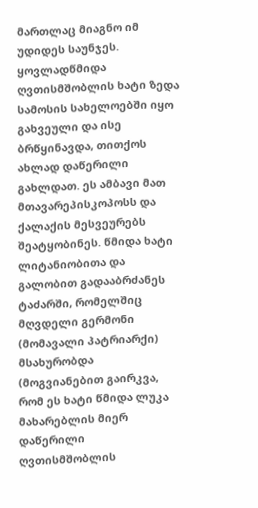მართლაც მიაგნო იმ უდიდეს საუნჯეს. ყოვლადწმიდა ღვთისმშობლის ხატი ზედა სამოსის სახელოებში იყო გახვეული და ისე ბრწყინავდა, თითქოს ახლად დაწერილი გახლდათ. ეს ამბავი მათ მთავარეპისკოპოსს და ქალაქის მესვეურებს შეატყობინეს. წმიდა ხატი ლიტანიობითა და გალობით გადააბრძანეს ტაძარში, რომელშიც მღვდელი გერმონი (მომავალი პატრიარქი) მსახურობდა (მოგვიანებით გაირკვა, რომ ეს ხატი წმიდა ლუკა მახარებლის მიერ დაწერილი ღვთისმშობლის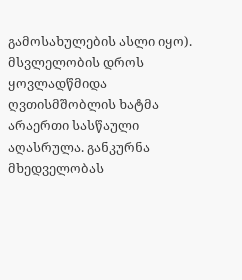გამოსახულების ასლი იყო). მსვლელობის დროს ყოვლადწმიდა ღვთისმშობლის ხატმა არაერთი სასწაული აღასრულა. განკურნა მხედველობას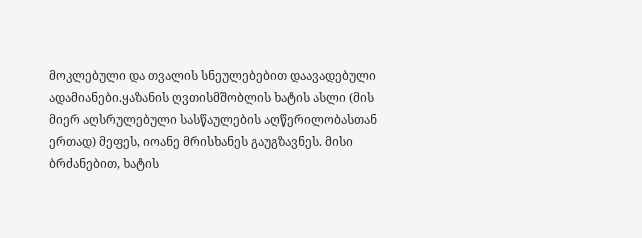მოკლებული და თვალის სნეულებებით დაავადებული ადამიანები.ყაზანის ღვთისმშობლის ხატის ასლი (მის მიერ აღსრულებული სასწაულების აღწერილობასთან ერთად) მეფეს, იოანე მრისხანეს გაუგზავნეს. მისი ბრძანებით, ხატის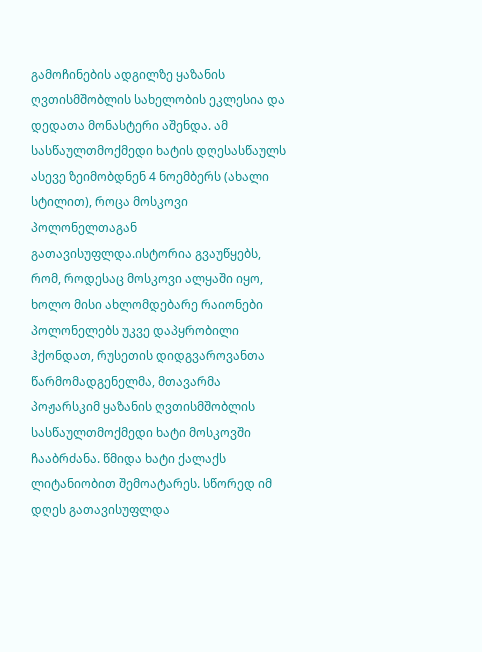გამოჩინების ადგილზე ყაზანის ღვთისმშობლის სახელობის ეკლესია და დედათა მონასტერი აშენდა. ამ სასწაულთმოქმედი ხატის დღესასწაულს ასევე ზეიმობდნენ 4 ნოემბერს (ახალი სტილით), როცა მოსკოვი პოლონელთაგან გათავისუფლდა.ისტორია გვაუწყებს, რომ, როდესაც მოსკოვი ალყაში იყო, ხოლო მისი ახლომდებარე რაიონები პოლონელებს უკვე დაპყრობილი ჰქონდათ, რუსეთის დიდგვაროვანთა წარმომადგენელმა, მთავარმა პოჟარსკიმ ყაზანის ღვთისმშობლის სასწაულთმოქმედი ხატი მოსკოვში ჩააბრძანა. წმიდა ხატი ქალაქს ლიტანიობით შემოატარეს. სწორედ იმ დღეს გათავისუფლდა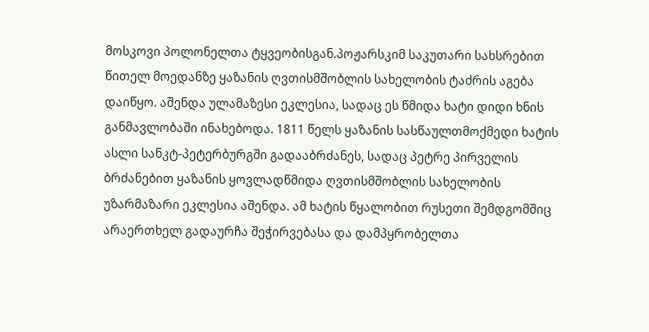მოსკოვი პოლონელთა ტყვეობისგან.პოჟარსკიმ საკუთარი სახსრებით წითელ მოედანზე ყაზანის ღვთისმშობლის სახელობის ტაძრის აგება დაიწყო. აშენდა ულამაზესი ეკლესია, სადაც ეს წმიდა ხატი დიდი ხნის განმავლობაში ინახებოდა. 1811 წელს ყაზანის სასწაულთმოქმედი ხატის ასლი სანკტ-პეტერბურგში გადააბრძანეს, სადაც პეტრე პირველის ბრძანებით ყაზანის ყოვლადწმიდა ღვთისმშობლის სახელობის უზარმაზარი ეკლესია აშენდა. ამ ხატის წყალობით რუსეთი შემდგომშიც არაერთხელ გადაურჩა შეჭირვებასა და დამპყრობელთა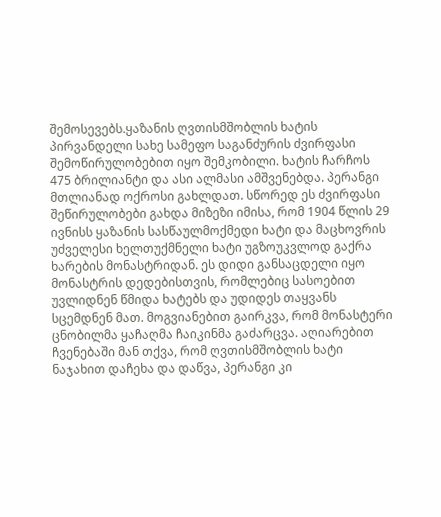შემოსევებს.ყაზანის ღვთისმშობლის ხატის პირვანდელი სახე სამეფო საგანძურის ძვირფასი შემოწირულობებით იყო შემკობილი. ხატის ჩარჩოს 475 ბრილიანტი და ასი ალმასი ამშვენებდა. პერანგი მთლიანად ოქროსი გახლდათ. სწორედ ეს ძვირფასი შეწირულობები გახდა მიზეზი იმისა, რომ 1904 წლის 29 ივნისს ყაზანის სასწაულმოქმედი ხატი და მაცხოვრის უძველესი ხელთუქმნელი ხატი უგზოუკვლოდ გაქრა ხარების მონასტრიდან. ეს დიდი განსაცდელი იყო მონასტრის დედებისთვის, რომლებიც სასოებით უვლიდნენ წმიდა ხატებს და უდიდეს თაყვანს სცემდნენ მათ. მოგვიანებით გაირკვა, რომ მონასტერი ცნობილმა ყაჩაღმა ჩაიკინმა გაძარცვა. აღიარებით ჩვენებაში მან თქვა, რომ ღვთისმშობლის ხატი ნაჯახით დაჩეხა და დაწვა, პერანგი კი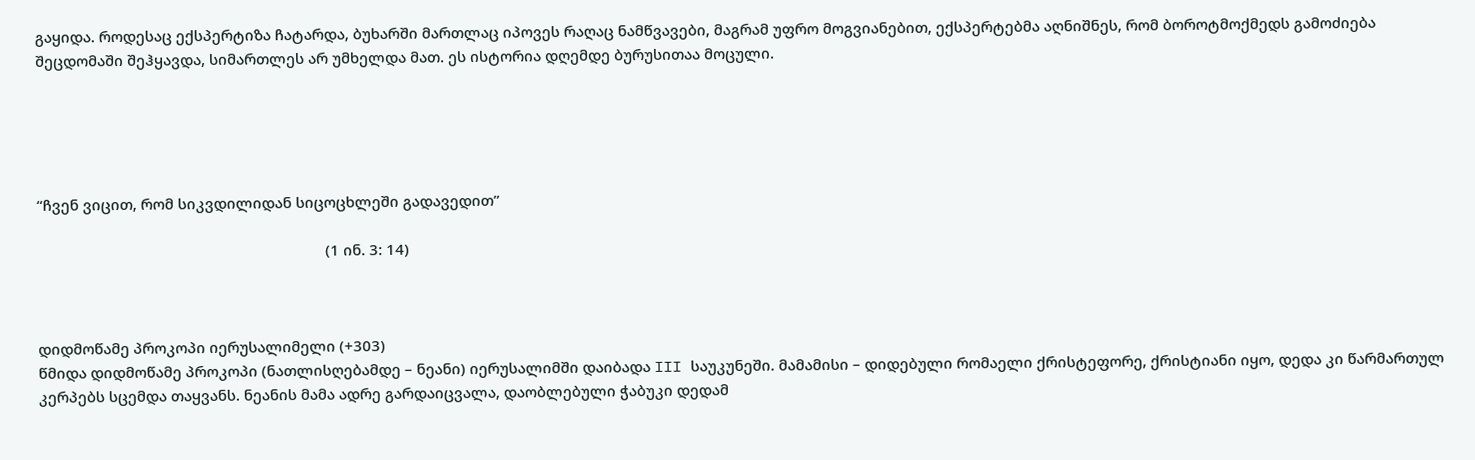გაყიდა. როდესაც ექსპერტიზა ჩატარდა, ბუხარში მართლაც იპოვეს რაღაც ნამწვავები, მაგრამ უფრო მოგვიანებით, ექსპერტებმა აღნიშნეს, რომ ბოროტმოქმედს გამოძიება შეცდომაში შეჰყავდა, სიმართლეს არ უმხელდა მათ. ეს ისტორია დღემდე ბურუსითაა მოცული.





“ჩვენ ვიცით, რომ სიკვდილიდან სიცოცხლეში გადავედით”

                                                                        (1 ინ. 3: 14)



დიდმოწამე პროკოპი იერუსალიმელი (+303)
წმიდა დიდმოწამე პროკოპი (ნათლისღებამდე – ნეანი) იერუსალიმში დაიბადა III საუკუნეში. მამამისი – დიდებული რომაელი ქრისტეფორე, ქრისტიანი იყო, დედა კი წარმართულ კერპებს სცემდა თაყვანს. ნეანის მამა ადრე გარდაიცვალა, დაობლებული ჭაბუკი დედამ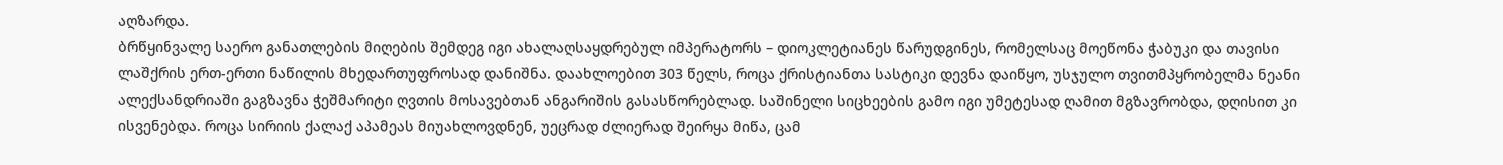აღზარდა.
ბრწყინვალე საერო განათლების მიღების შემდეგ იგი ახალაღსაყდრებულ იმპერატორს – დიოკლეტიანეს წარუდგინეს, რომელსაც მოეწონა ჭაბუკი და თავისი ლაშქრის ერთ-ერთი ნაწილის მხედართუფროსად დანიშნა. დაახლოებით 303 წელს, როცა ქრისტიანთა სასტიკი დევნა დაიწყო, უსჯულო თვითმპყრობელმა ნეანი ალექსანდრიაში გაგზავნა ჭეშმარიტი ღვთის მოსავებთან ანგარიშის გასასწორებლად. საშინელი სიცხეების გამო იგი უმეტესად ღამით მგზავრობდა, დღისით კი ისვენებდა. როცა სირიის ქალაქ აპამეას მიუახლოვდნენ, უეცრად ძლიერად შეირყა მიწა, ცამ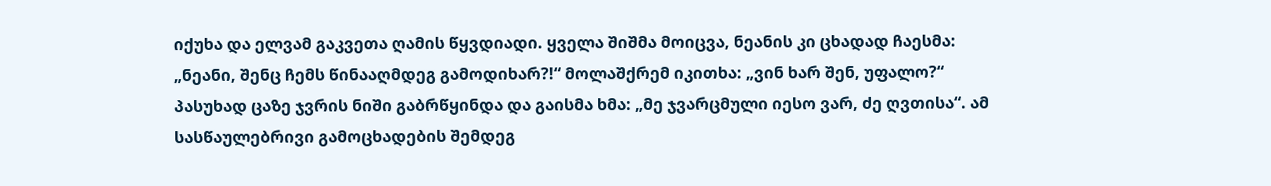იქუხა და ელვამ გაკვეთა ღამის წყვდიადი. ყველა შიშმა მოიცვა, ნეანის კი ცხადად ჩაესმა: „ნეანი, შენც ჩემს წინააღმდეგ გამოდიხარ?!“ მოლაშქრემ იკითხა: „ვინ ხარ შენ, უფალო?“ პასუხად ცაზე ჯვრის ნიში გაბრწყინდა და გაისმა ხმა: „მე ჯვარცმული იესო ვარ, ძე ღვთისა“. ამ სასწაულებრივი გამოცხადების შემდეგ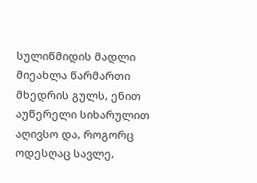სულიწმიდის მადლი მიეახლა წარმართი მხედრის გულს, ენით აუწერელი სიხარულით აღივსო და, როგორც ოდესღაც სავლე,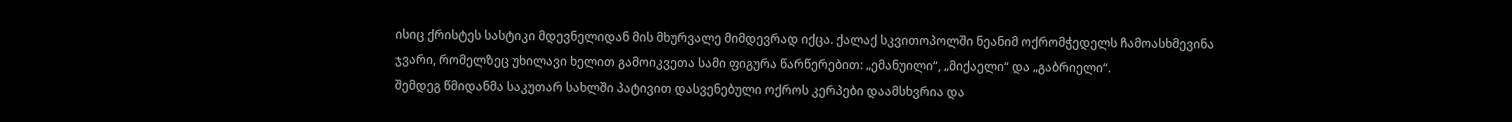ისიც ქრისტეს სასტიკი მდევნელიდან მის მხურვალე მიმდევრად იქცა. ქალაქ სკვითოპოლში ნეანიმ ოქრომჭედელს ჩამოასხმევინა ჯვარი, რომელზეც უხილავი ხელით გამოიკვეთა სამი ფიგურა წარწერებით: „ემანუილი“, „მიქაელი“ და „გაბრიელი“.
შემდეგ წმიდანმა საკუთარ სახლში პატივით დასვენებული ოქროს კერპები დაამსხვრია და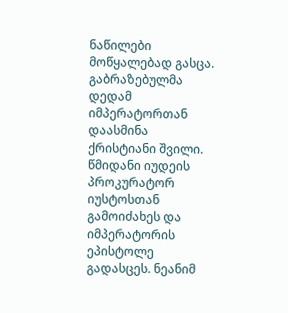ნაწილები მოწყალებად გასცა. გაბრაზებულმა დედამ იმპერატორთან დაასმინა ქრისტიანი შვილი. წმიდანი იუდეის პროკურატორ იუსტოსთან გამოიძახეს და იმპერატორის ეპისტოლე გადასცეს. ნეანიმ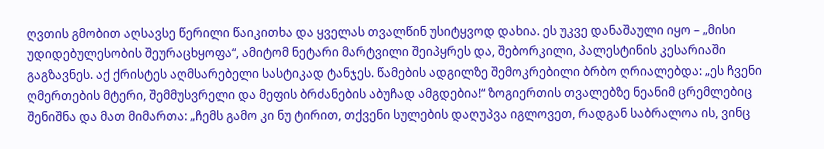ღვთის გმობით აღსავსე წერილი წაიკითხა და ყველას თვალწინ უსიტყვოდ დახია. ეს უკვე დანაშაული იყო – „მისი უდიდებულესობის შეურაცხყოფა“, ამიტომ ნეტარი მარტვილი შეიპყრეს და, შებორკილი, პალესტინის კესარიაში გაგზავნეს. აქ ქრისტეს აღმსარებელი სასტიკად ტანჯეს. წამების ადგილზე შემოკრებილი ბრბო ღრიალებდა: „ეს ჩვენი ღმერთების მტერი, შემმუსვრელი და მეფის ბრძანების აბუჩად ამგდებია!“ ზოგიერთის თვალებზე ნეანიმ ცრემლებიც შენიშნა და მათ მიმართა: „ჩემს გამო კი ნუ ტირით, თქვენი სულების დაღუპვა იგლოვეთ, რადგან საბრალოა ის, ვინც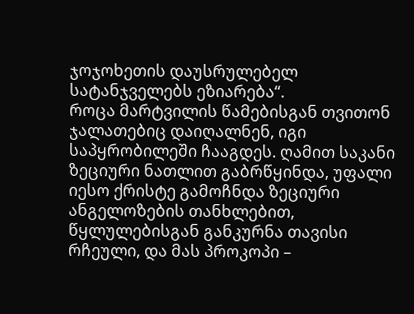ჯოჯოხეთის დაუსრულებელ სატანჯველებს ეზიარება“.
როცა მარტვილის წამებისგან თვითონ ჯალათებიც დაიღალნენ, იგი საპყრობილეში ჩააგდეს. ღამით საკანი ზეციური ნათლით გაბრწყინდა, უფალი იესო ქრისტე გამოჩნდა ზეციური ანგელოზების თანხლებით, წყლულებისგან განკურნა თავისი რჩეული, და მას პროკოპი –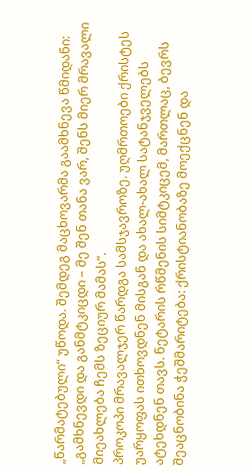„წარმატებული“ უწოდა. შემდეგ მაცხოვარმა გაამხნევა წმიდანი: „გამხნევდი და განმტკიცდი – მე შენ თანა ვარ, შენს მიერ მრავალი მიეახლება ჩემს ზეციურ მამას“.
პროკოპი მრავალჯერ წარდგა სამსჯავროზე. უღმრთოები ქრისტეს უარყოფას ითხოვდნენ მისგან და ახალ-ახალ სატანჯველებს ატეხდნენ თავს. ნეტარის რწმენის სიმტკიცემ, მართლაც, ბევრს შეაცნობინა ჭეშმარიტება: ქრისტიანობაზე მოექცნენ და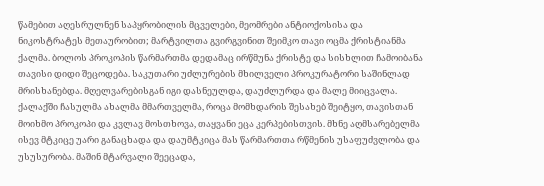წამებით აღესრულნენ საპყრობილის მცველები, მეომრები ანტიოქოსისა და ნიკოსტრატეს მეთაურობით; მარტვილთა გვირგვინით შეიმკო თავი ოცმა ქრისტიანმა ქალმა. ბოლოს პროკოპის წარმართმა დედამაც ირწმუნა ქრისტე და სისხლით ჩამოიბანა თავისი დიდი შეცოდება. საკუთარი უძლურების მხილველი პროკურატორი საშინლად მრისხანებდა. მღელვარებისგან იგი დასნეულდა, დაუძლურდა და მალე მიიცვალა. ქალაქში ჩასულმა ახალმა მმართველმა, როცა მომხდარის შესახებ შეიტყო, თავისთან მოიხმო პროკოპი და კვლავ მოსთხოვა, თაყვანი ეცა კერპებისთვის. მხნე აღმსარებელმა ისევ მტკიცე უარი განაცხადა და დაუმტკიცა მას წარმართთა რწმენის უსაფუძვლობა და უსუსურობა. მაშინ მტარვალი შეეცადა,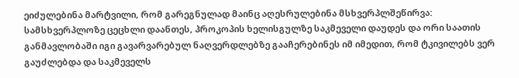ეიძულებინა მარტვილი, რომ გარეგნულად მაინც აღესრულებინა მსხვერპლშეწირვა: სამსხვერპლოზე ცეცხლი დაანთეს, პროკოპის ხელისგულზე საკმეველი დაუდეს და ორი საათის განმავლობაში იგი გავარვარებულ ნაღვერდლებზე გააჩერებინეს იმ იმედით, რომ ტკივილებს ვერ გაუძლებდა და საკმეველს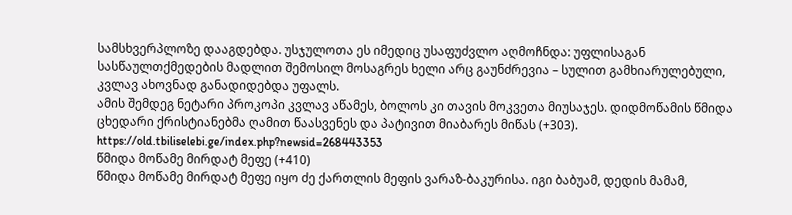სამსხვერპლოზე დააგდებდა. უსჯულოთა ეს იმედიც უსაფუძვლო აღმოჩნდა: უფლისაგან სასწაულთქმედების მადლით შემოსილ მოსაგრეს ხელი არც გაუნძრევია – სულით გამხიარულებული, კვლავ ახოვნად განადიდებდა უფალს.
ამის შემდეგ ნეტარი პროკოპი კვლავ აწამეს, ბოლოს კი თავის მოკვეთა მიუსაჯეს. დიდმოწამის წმიდა ცხედარი ქრისტიანებმა ღამით წაასვენეს და პატივით მიაბარეს მიწას (+303).
https://old.tbiliselebi.ge/index.php?newsid=268443353
წმიდა მოწამე მირდატ მეფე (+410)
წმიდა მოწამე მირდატ მეფე იყო ძე ქართლის მეფის ვარაზ-ბაკურისა. იგი ბაბუამ, დედის მამამ,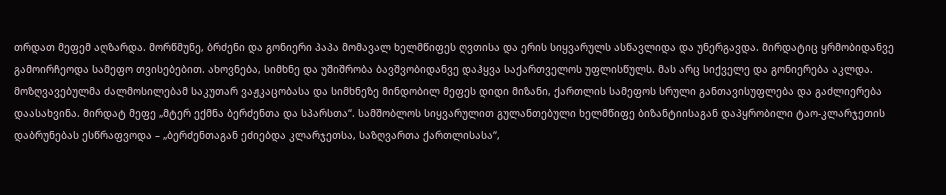თრდათ მეფემ აღზარდა. მორწმუნე, ბრძენი და გონიერი პაპა მომავალ ხელმწიფეს ღვთისა და ერის სიყვარულს ასწავლიდა და უნერგავდა. მირდატიც ყრმობიდანვე გამოირჩეოდა სამეფო თვისებებით. ახოვნება, სიმხნე და უშიშრობა ბავშვობიდანვე დაჰყვა საქართველოს უფლისწულს. მას არც სიქველე და გონიერება აკლდა. მოზღვავებულმა ძალმოსილებამ საკუთარ ვაჟკაცობასა და სიმხნეზე მინდობილ მეფეს დიდი მიზანი, ქართლის სამეფოს სრული განთავისუფლება და გაძლიერება დაასახვინა. მირდატ მეფე „მტერ ექმნა ბერძენთა და სპარსთა“. სამშობლოს სიყვარულით გულანთებული ხელმწიფე ბიზანტიისაგან დაპყრობილი ტაო-კლარჯეთის დაბრუნებას ესწრაფვოდა – „ბერძენთაგან ეძიებდა კლარჯეთსა, საზღვართა ქართლისასა“,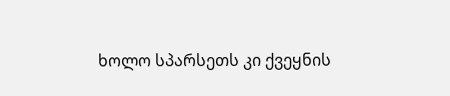ხოლო სპარსეთს კი ქვეყნის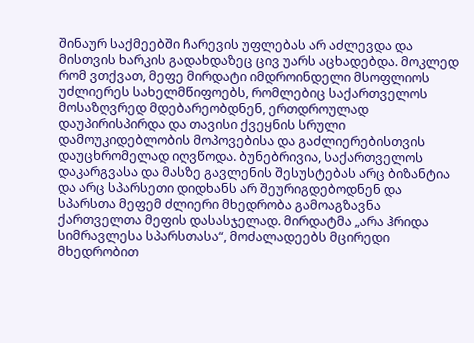შინაურ საქმეებში ჩარევის უფლებას არ აძლევდა და მისთვის ხარკის გადახდაზეც ცივ უარს აცხადებდა. მოკლედ რომ ვთქვათ, მეფე მირდატი იმდროინდელი მსოფლიოს უძლიერეს სახელმწიფოებს, რომლებიც საქართველოს მოსაზღვრედ მდებარეობდნენ, ერთდროულად დაუპირისპირდა და თავისი ქვეყნის სრული დამოუკიდებლობის მოპოვებისა და გაძლიერებისთვის დაუცხრომელად იღვწოდა. ბუნებრივია, საქართველოს დაკარგვასა და მასზე გავლენის შესუსტებას არც ბიზანტია და არც სპარსეთი დიდხანს არ შეურიგდებოდნენ და სპარსთა მეფემ ძლიერი მხედრობა გამოაგზავნა ქართველთა მეფის დასასჯელად. მირდატმა „არა ჰრიდა სიმრავლესა სპარსთასა“, მოძალადეებს მცირედი მხედრობით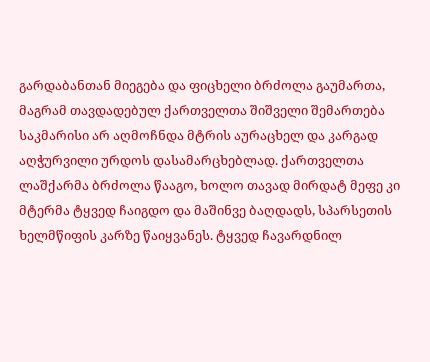გარდაბანთან მიეგება და ფიცხელი ბრძოლა გაუმართა, მაგრამ თავდადებულ ქართველთა შიშველი შემართება საკმარისი არ აღმოჩნდა მტრის აურაცხელ და კარგად აღჭურვილი ურდოს დასამარცხებლად. ქართველთა ლაშქარმა ბრძოლა წააგო, ხოლო თავად მირდატ მეფე კი მტერმა ტყვედ ჩაიგდო და მაშინვე ბაღდადს, სპარსეთის ხელმწიფის კარზე წაიყვანეს. ტყვედ ჩავარდნილ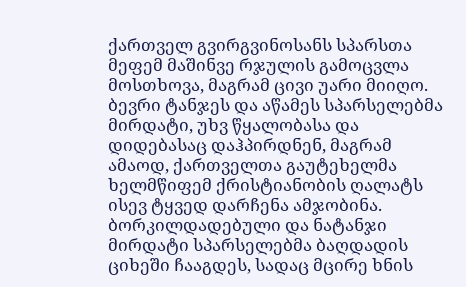ქართველ გვირგვინოსანს სპარსთა მეფემ მაშინვე რჯულის გამოცვლა მოსთხოვა, მაგრამ ცივი უარი მიიღო. ბევრი ტანჯეს და აწამეს სპარსელებმა მირდატი, უხვ წყალობასა და დიდებასაც დაჰპირდნენ, მაგრამ ამაოდ, ქართველთა გაუტეხელმა ხელმწიფემ ქრისტიანობის ღალატს ისევ ტყვედ დარჩენა ამჯობინა. ბორკილდადებული და ნატანჯი მირდატი სპარსელებმა ბაღდადის ციხეში ჩააგდეს, სადაც მცირე ხნის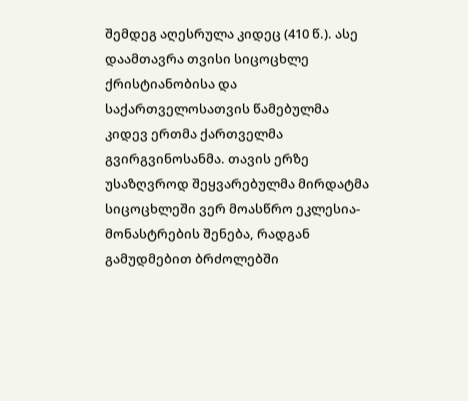შემდეგ აღესრულა კიდეც (410 წ.). ასე დაამთავრა თვისი სიცოცხლე ქრისტიანობისა და საქართველოსათვის წამებულმა კიდევ ერთმა ქართველმა გვირგვინოსანმა. თავის ერზე უსაზღვროდ შეყვარებულმა მირდატმა სიცოცხლეში ვერ მოასწრო ეკლესია-მონასტრების შენება, რადგან გამუდმებით ბრძოლებში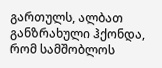გართულს, ალბათ განზრახული ჰქონდა, რომ სამშობლოს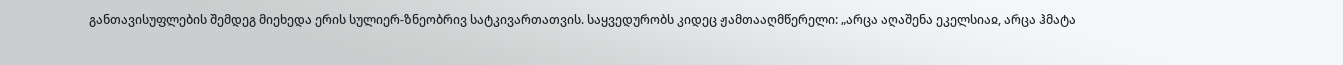განთავისუფლების შემდეგ მიეხედა ერის სულიერ-ზნეობრივ სატკივართათვის. საყვედურობს კიდეც ჟამთააღმწერელი: „არცა აღაშენა ეკელსიაჲ, არცა ჰმატა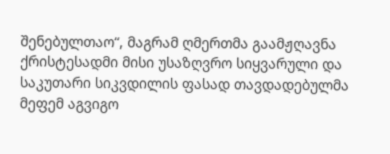შენებულთაო“, მაგრამ ღმერთმა გაამჟღავნა ქრისტესადმი მისი უსაზღვრო სიყვარული და საკუთარი სიკვდილის ფასად თავდადებულმა მეფემ აგვიგო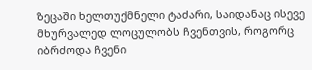ზეცაში ხელთუქმნელი ტაძარი, საიდანაც ისევე მხურვალედ ლოცულობს ჩვენთვის, როგორც იბრძოდა ჩვენი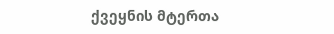ქვეყნის მტერთა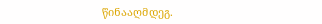წინააღმდეგ.